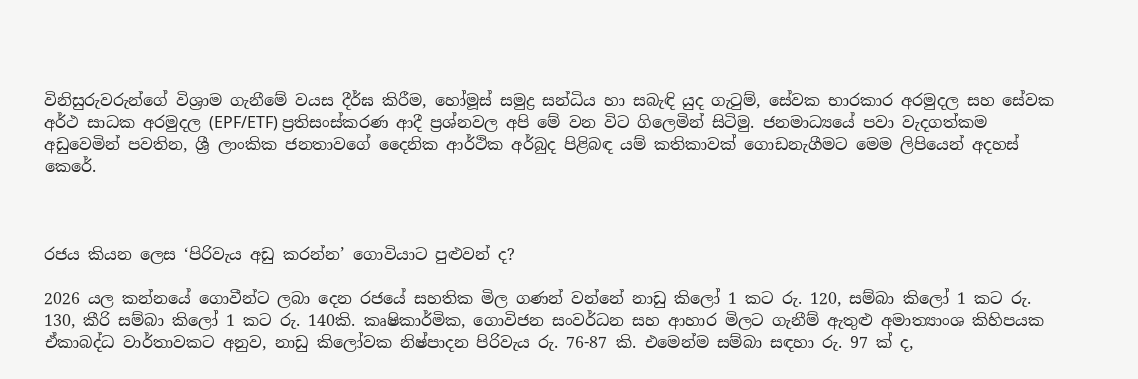විනිසුරුවරුන්ගේ විශ්‍රාම ගැනීමේ වයස දීර්ඝ කිරීම, හෝමූස් සමුද්‍ර සන්ධිය හා සබැඳි යුද ගැටුම්, සේවක භාරකාර අරමුදල සහ සේවක අර්ථ සාධක අරමුදල (EPF/ETF) ප්‍රතිසංස්කරණ ආදී ප්‍රශ්නවල අපි මේ වන විට ගිලෙමින් සිටිමු. ජනමාධ්‍යයේ පවා වැදගත්කම අඩුවෙමින් පවතින, ශ්‍රී ලාංකික ජනතාවගේ දෛනික ආර්ථික අර්බුද පිළිබඳ යම් කතිකාවක් ගොඩනැගීමට මෙම ලිපියෙන් අදහස් කෙරේ.



රජය කියන ලෙස ‘පිරිවැය අඩු කරන්න’ ගොවියාට පුළුවන් ද?

2026 යල කන්නයේ ගොවීන්ට ලබා දෙන රජයේ සහතික මිල ගණන් වන්නේ නාඩු කිලෝ 1 කට රු. 120, සම්බා කිලෝ 1 කට රු. 130, කීරි සම්බා කිලෝ 1 කට රු. 140කි. කෘෂිකාර්මික, ගොවිජන සංවර්ධන සහ ආහාර මිලට ගැනීම් ඇතුළු අමාත්‍යාංශ කිහිපයක ඒකාබද්ධ වාර්තාවකට අනුව, නාඩු කිලෝවක නිෂ්පාදන පිරිවැය රු. 76-87 කි. එමෙන්ම සම්බා සඳහා රු. 97 ක් ද,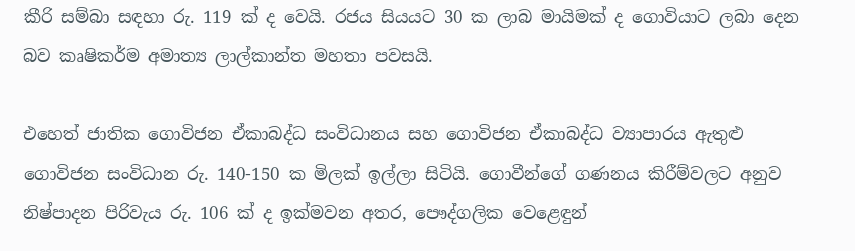කීරි සම්බා සඳහා රු. 119 ක් ද වෙයි. රජය සියයට 30 ක ලාබ මායිමක් ද ගොවියාට ලබා දෙන බව කෘෂිකර්ම අමාත්‍ය ලාල්කාන්ත මහතා පවසයි.

එහෙත් ජාතික ගොවිජන ඒකාබද්ධ සංවිධානය සහ ගොවිජන ඒකාබද්ධ ව්‍යාපාරය ඇතුළු ගොවිජන සංවිධාන රු. 140-150 ක මිලක් ඉල්ලා සිටියි. ගොවීන්ගේ ගණනය කිරීම්වලට අනුව නිෂ්පාදන පිරිවැය රු. 106 ක් ද ඉක්මවන අතර, පෞද්ගලික වෙළෙඳුන්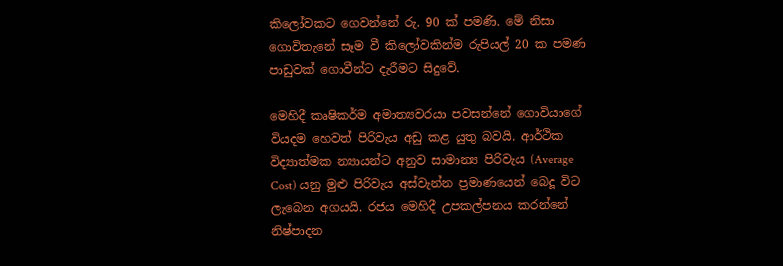කිලෝවකට ගෙවන්නේ රු. 90 ක් පමණි. මේ නිසා ගොවිතැනේ සෑම වී කිලෝවකින්ම රුපියල් 20 ක පමණ පාඩුවක් ගොවීන්ට දැරීමට සිදුවේ.

මෙහිදී කෘෂිකර්ම අමාත්‍යවරයා පවසන්නේ ගොවියාගේ වියදම හෙවත් පිරිවැය අඩු කළ යුතු බවයි. ආර්ථික විද්‍යාත්මක න්‍යායන්ට අනුව සාමාන්‍ය පිරිවැය (Average Cost) යනු මුළු පිරිවැය අස්වැන්න ප්‍රමාණයෙන් බෙදූ විට ලැබෙන අගයයි. රජය මෙහිදී උපකල්පනය කරන්නේ නිෂ්පාදන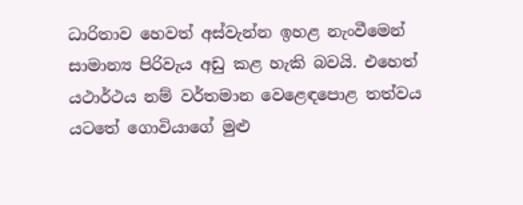ධාරිතාව හෙවත් අස්වැන්න ඉහළ නැංවීමෙන් සාමාන්‍ය පිරිවැය අඩු කළ හැකි බවයි. එහෙත් යථාර්ථය නම් වර්තමාන වෙළෙඳපොළ තත්වය යටතේ ගොවියාගේ මුළු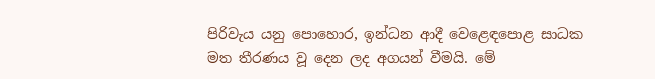පිරිවැය යනු පොහොර, ඉන්ධන ආදී වෙළෙඳපොළ සාධක මත තීරණය වූ දෙන ලද අගයන් වීමයි. මේ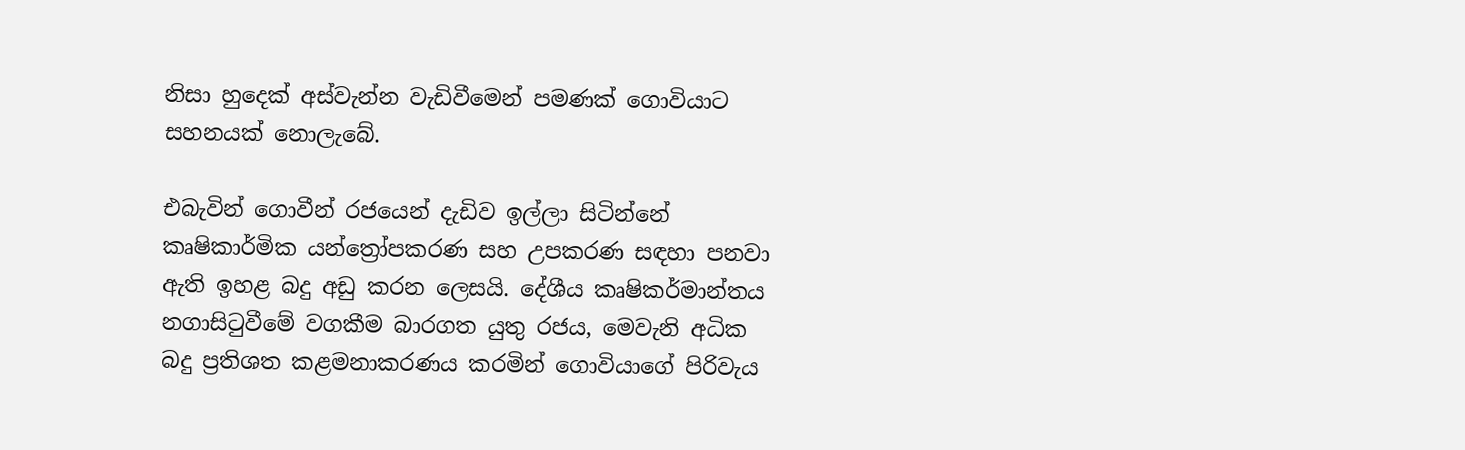නිසා හුදෙක් අස්වැන්න වැඩිවීමෙන් පමණක් ගොවියාට සහනයක් නොලැබේ.

එබැවින් ගොවීන් රජයෙන් දැඩිව ඉල්ලා සිටින්නේ කෘෂිකාර්මික යන්ත්‍රෝපකරණ සහ උපකරණ සඳහා පනවා ඇති ඉහළ බදු අඩු කරන ලෙසයි. දේශීය කෘෂිකර්මාන්තය නගාසිටුවීමේ වගකීම බාරගත යුතු රජය, මෙවැනි අධික බදු ප්‍රතිශත කළමනාකරණය කරමින් ගොවියාගේ පිරිවැය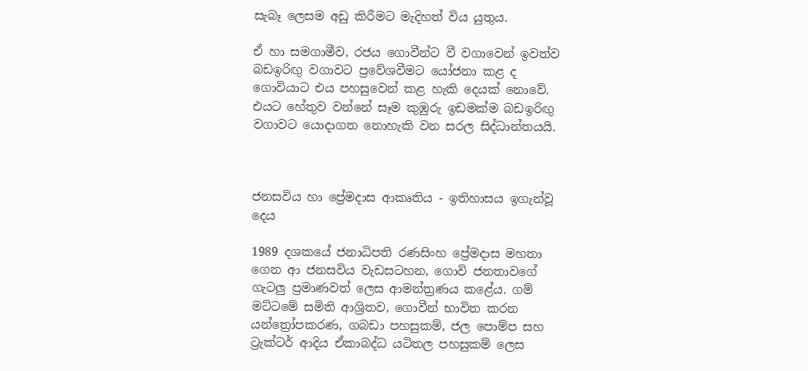සැබෑ ලෙසම අඩු කිරීමට මැදිහත් විය යුතුය.

ඒ හා සමගාමීව, රජය ගොවීන්ට වී වගාවෙන් ඉවත්ව බඩඉරිඟු‍ වගාවට ප්‍රවේශවීමට යෝජනා කළ ද ගොවියාට එය පහසුවෙන් කළ හැකි දෙයක් නොවේ. එයට හේතුව වන්නේ සෑම කුඹුරු ඉඩමක්ම බඩඉරිඟු‍ වගාවට යොදාගත නොහැකි වන සරල සිද්ධාන්තයයි.



ජනසවිය හා ප්‍රේමදාස ආකෘතිය - ඉතිහාසය ඉගැන්වූ දෙය

1989 දශකයේ ජනාධිපති රණසිංහ ප්‍රේමදාස මහතා ගෙන ආ ජනසවිය වැඩසටහන, ගොවි ජනතාවගේ ගැටලු‍ ප්‍රමාණවත් ලෙස ආමන්ත්‍රණය කළේය. ගම් මට්ටමේ සමිති ආශ්‍රිතව, ගොවීන් භාවිත කරන යන්ත්‍රෝපකරණ, ගබඩා පහසුකම්, ජල පොම්ප සහ ට්‍රැක්ටර් ආදිය ඒකාබද්ධ යටිතල පහසුකම් ලෙස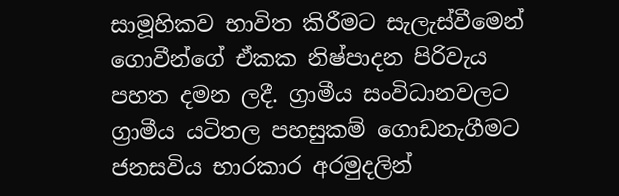සාමූහිකව භාවිත කිරීමට සැලැස්වීමෙන් ගොවීන්ගේ ඒකක නිෂ්පාදන පිරිවැය පහත දමන ලදී. ග්‍රාමීය සංවිධානවලට ග්‍රාමීය යටිතල පහසුකම් ගොඩනැගීමට ජනසවිය භාරකාර අරමුදලින්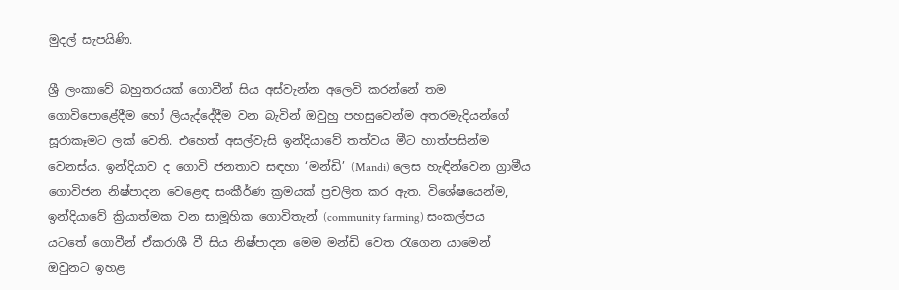මුදල් සැපයිණි.

ශ්‍රී ලංකාවේ බහුතරයක් ගොවීන් සිය අස්වැන්න අලෙවි කරන්නේ තම ගොවිපොළේදීම හෝ ලියැද්දේදීම වන බැවින් ඔවුහු පහසුවෙන්ම අතරමැදියන්ගේ සූරාකෑමට ලක් වෙති. එහෙත් අසල්වැසි ඉන්දියාවේ තත්වය මීට හාත්පසින්ම වෙනස්ය. ඉන්දියාව ද ගොවි ජනතාව සඳහා ‘මන්ඩි’ (Mandi) ලෙස හැඳින්වෙන ග්‍රාමීය ගොවිජන නිෂ්පාදන වෙළෙඳ සංකීර්ණ ක්‍රමයක් ප්‍රචලිත කර ඇත. විශේෂයෙන්ම, ඉන්දියාවේ ක්‍රියාත්මක වන සාමූහික ගොවිතැන් (community farming) සංකල්පය යටතේ ගොවීන් ඒකරාශී වී සිය නිෂ්පාදන මෙම මන්ඩි වෙත රැගෙන යාමෙන් ඔවුනට ඉහළ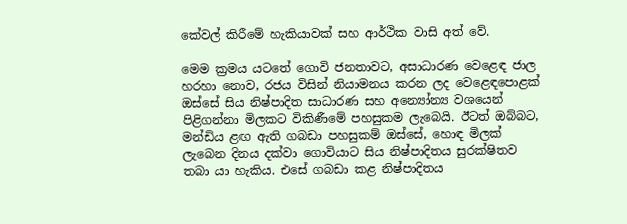කේවල් කිරීමේ හැකියාවක් සහ ආර්ථික වාසි අත් වේ.

මෙම ක්‍රමය යටතේ ගොවි ජනතාවට, අසාධාරණ වෙළෙඳ ජාල හරහා නොව, රජය විසින් නියාමනය කරන ලද වෙළෙඳපොළක් ඔස්සේ සිය නිෂ්පාදිත සාධාරණ සහ අන්‍යෝන්‍ය වශයෙන් පිළිගන්නා මිලකට විකිණීමේ පහසුකම ලැබෙයි. ඊටත් ඔබ්බට, මන්ඩිය ළඟ ඇති ගබඩා පහසුකම් ඔස්සේ, හොඳ මිලක් ලැබෙන දිනය දක්වා ගොවියාට සිය නිෂ්පාදිතය සුරක්ෂිතව තබා යා හැකිය. එසේ ගබඩා කළ නිෂ්පාදිතය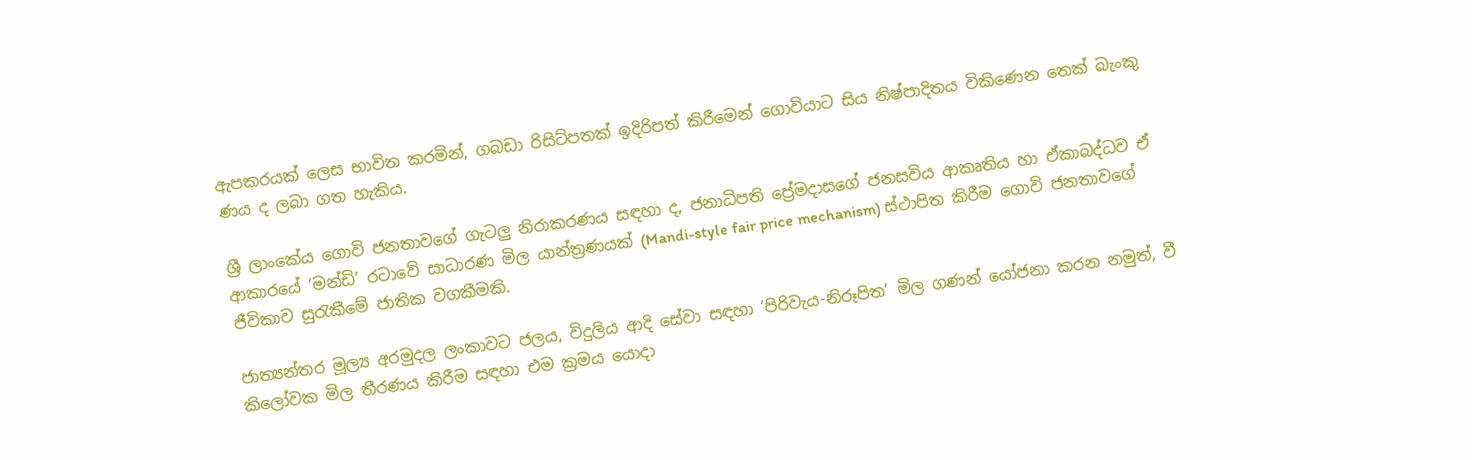ඇපකරයක් ලෙස භාවිත කරමින්, ගබඩා රිසිට්පතක් ඉදිරිපත් කිරීමෙන් ගොවියාට සිය නිෂ්පාදිතය විකිණෙන තෙක් බැංකු ණය ද ලබා ගත හැකිය.

ශ්‍රී ලාංකේය ගොවි ජනතාවගේ ගැටලු‍ නිරාකරණය සඳහා ද, ජනාධිපති ප්‍රේමදාසගේ ජනසවිය ආකෘතිය හා ඒකාබද්ධව ඒ ආකාරයේ ‘මන්ඩි’ රටාවේ සාධාරණ මිල යාන්ත්‍රණයක් (Mandi-style fair price mechanism) ස්ථාපිත කිරීම ගොවි ජනතාවගේ ජීවිකාව සුරැකීමේ ජාතික වගකීමකි.

ජාත්‍යන්තර මූල්‍ය අරමුදල ලංකාවට ජලය, විදුලිය ආදි සේවා සඳහා ‘පිරිවැය-නිරූපිත’ මිල ගණන් යෝජනා කරන නමුත්, වී කිලෝවක මිල තීරණය කිරීම සඳහා එම ක්‍රමය යොදා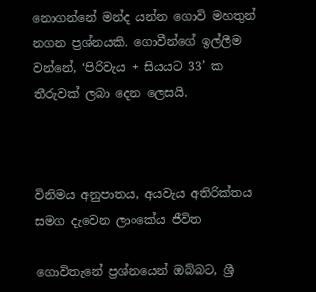නොගන්නේ මන්ද යන්න ගොවි මහතුන් නගන ප්‍රශ්නයකි. ගොවීන්ගේ ඉල්ලීම වන්නේ, ‘පිරිවැය + සියයට 33’ ක තීරුවක් ලබා දෙන ලෙසයි.



විනිමය අනුපාතය, අයවැය අතිරික්තය සමග දැවෙන ලාංකේය ජීවිත

ගොවිතැනේ ප්‍රශ්නයෙන් ඔබ්බට, ශ්‍රී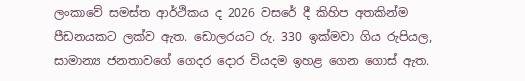ලංකාවේ සමස්ත ආර්ථිකය ද 2026 වසරේ දී කිහිප අතකින්ම පීඩනයකට ලක්ව ඇත. ඩොලරයට රු. 330 ඉක්මවා ගිය රුපියල, සාමාන්‍ය ජනතාවගේ ගෙදර දොර වියදම ඉහළ ගෙන ගොස් ඇත.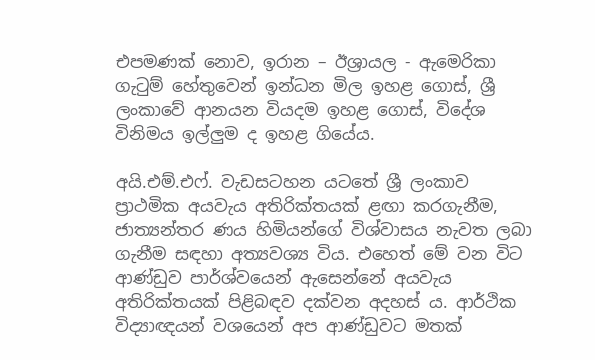එපමණක් නොව, ඉරාන – ඊශ්‍රායල - ඇමෙරිකා ගැටුම් හේතුවෙන් ඉන්ධන මිල ඉහළ ගොස්, ශ්‍රී ලංකාවේ ආනයන වියදම ඉහළ ගොස්, විදේශ විනිමය ඉල්ලු‍ම ද ඉහළ ගියේය.

අයි.එම්.එෆ්. වැඩසටහන යටතේ ශ්‍රී ලංකාව ප්‍රාථමික අයවැය අතිරික්තයක් ළඟා කරගැනීම, ජාත්‍යන්තර ණය හිමියන්ගේ විශ්වාසය නැවත ලබා ගැනීම සඳහා අත්‍යවශ්‍ය විය. එහෙත් මේ වන විට ආණ්ඩුව පාර්ශ්වයෙන් ඇසෙන්නේ අයවැය අතිරික්තයක් පිළිබඳව දක්වන අදහස් ය. ආර්ථික විද්‍යාඥයන් වශයෙන් අප ආණ්ඩුවට මතක්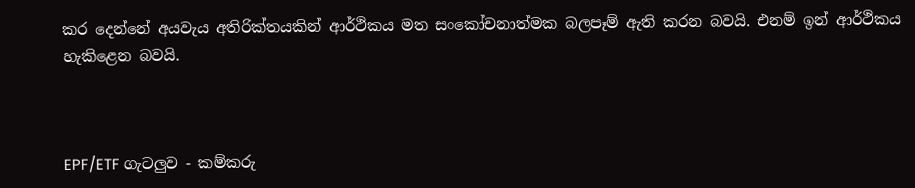කර දෙන්නේ අයවැය අතිරික්තයකින් ආර්ථිකය මත සංකෝචනාත්මක බලපෑම් ඇති කරන බවයි. එනම් ඉන් ආර්ථිකය හැකිළෙන බවයි.



EPF/ETF ගැටලු‍ව - කම්කරු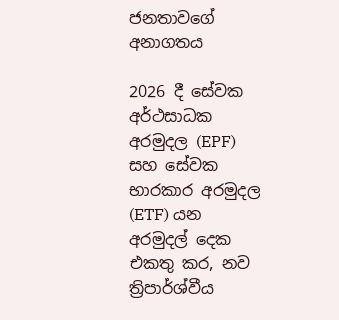ජනතාවගේ අනාගතය

2026 දී සේවක අර්ථසාධක අරමුදල (EPF) සහ සේවක භාරකාර අරමුදල (ETF) යන අරමුදල් දෙක එකතු කර, නව ත්‍රිපාර්ශ්වීය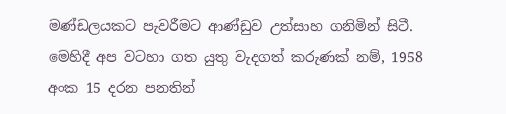මණ්ඩලයකට පැවරීමට ආණ්ඩුව උත්සාහ ගනිමින් සිටී. මෙහිදී අප වටහා ගත යුතු වැදගත් කරුණක් නම්, 1958 අංක 15 දරන පනතින්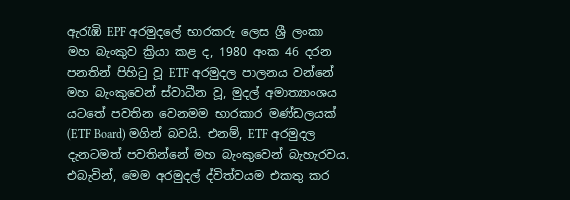ඇරැඹි EPF අරමුදලේ භාරකරු ලෙස ශ්‍රී ලංකා මහ බැංකුව ක්‍රියා කළ ද, 1980 අංක 46 දරන පනතින් පිහිටු වූ ETF අරමුදල පාලනය වන්නේ මහ බැංකුවෙන් ස්වාධීන වූ, මුදල් අමාත්‍යාංශය යටතේ පවතින වෙනමම භාරකාර මණ්ඩලයක් (ETF Board) මගින් බවයි. එනම්, ETF අරමුදල දැනටමත් පවතින්නේ මහ බැංකුවෙන් බැහැරවය. එබැවින්, මෙම අරමුදල් ද්විත්වයම එකතු කර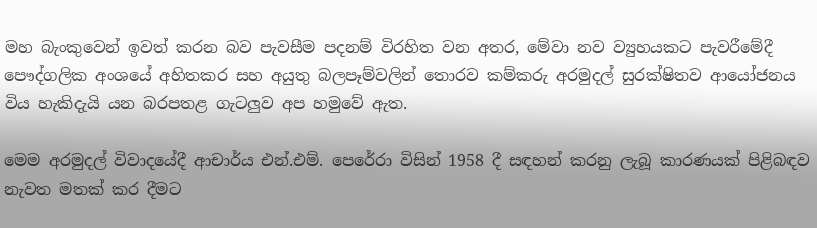මහ බැංකුවෙන් ඉවත් කරන බව පැවසීම පදනම් විරහිත වන අතර, මේවා නව ව්‍යුහයකට පැවරීමේදී පෞද්ගලික අංශයේ අහිතකර සහ අයුතු බලපෑම්වලින් තොරව කම්කරු අරමුදල් සුරක්ෂිතව ආයෝජනය විය හැකිදැයි යන බරපතළ ගැටලු‍ව අප හමුවේ ඇත.

මෙම අරමුදල් විවාදයේදී ආචාර්ය එන්.එම්. පෙරේරා විසින් 1958 දී සඳහන් කරනු ලැබූ කාරණයක් පිළිබඳව නැවත මතක් කර දීමට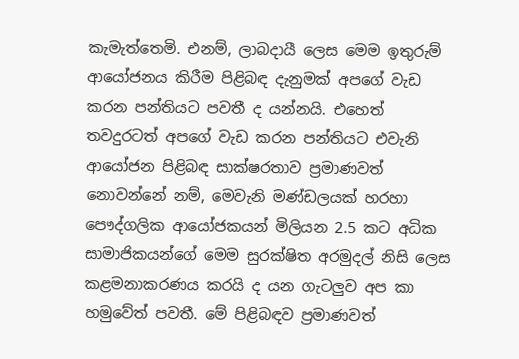කැමැත්තෙමි. එනම්, ලාබදායී ලෙස මෙම ඉතුරුම් ආයෝජනය කිරීම පිළිබඳ දැනුමක් අපගේ වැඩ කරන පන්තියට පවතී ද යන්නයි. එහෙත් තවදුරටත් අපගේ වැඩ කරන පන්තියට එවැනි ආයෝජන පිළිබඳ සාක්ෂරතාව ප්‍රමාණවත් නොවන්නේ නම්, මෙවැනි මණ්ඩලයක් හරහා පෞද්ගලික ආයෝජකයන් මිලියන 2.5 කට අධික සාමාජිකයන්ගේ මෙම සුරක්ෂිත අරමුදල් නිසි ලෙස කළමනාකරණය කරයි ද යන ගැටලු‍ව අප කා හමුවේත් පවතී. මේ පිළිබඳව ප්‍රමාණවත්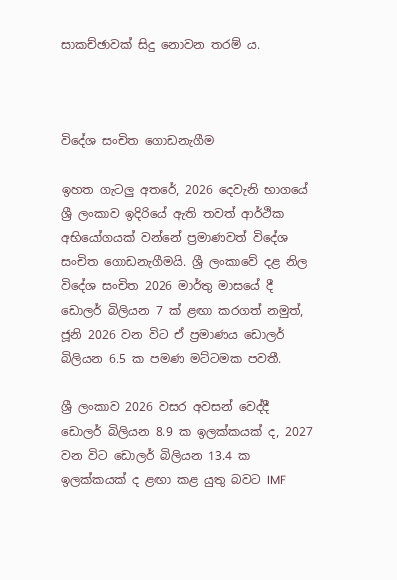සාකච්ඡාවක් සිදු නොවන තරම් ය.



විදේශ සංචිත ගොඩනැගීම

ඉහත ගැටලු‍ අතරේ, 2026 දෙවැනි භාගයේ ශ්‍රී ලංකාව ඉදිරියේ ඇති තවත් ආර්ථික අභියෝගයක් වන්නේ ප්‍රමාණවත් විදේශ සංචිත ගොඩනැගීමයි. ශ්‍රී ලංකාවේ දළ නිල විදේශ සංචිත 2026 මාර්තු මාසයේ දී ඩොලර් බිලියන 7 ක් ළඟා කරගත් නමුත්, ජූනි 2026 වන විට ඒ ප්‍රමාණය ඩොලර් බිලියන 6.5 ක පමණ මට්ටමක පවතී.

ශ්‍රී ලංකාව 2026 වසර අවසන් වෙද්දී ඩොලර් බිලියන 8.9 ක ඉලක්කයක් ද, 2027 වන විට ඩොලර් බිලියන 13.4 ක ඉලක්කයක් ද ළඟා කළ යුතු බවට IMF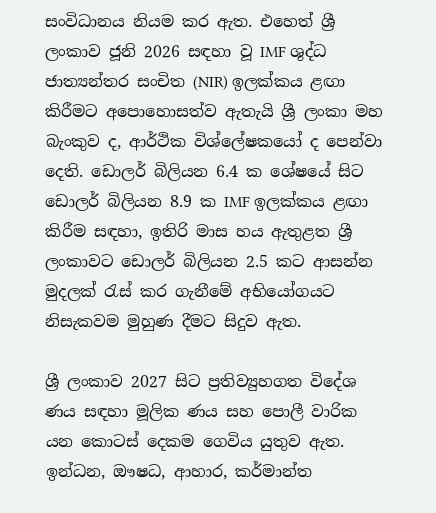සංවිධානය නියම කර ඇත. එහෙත් ශ්‍රී ලංකාව ජූනි 2026 සඳහා වූ IMF ශුද්ධ ජාත්‍යන්තර සංචිත (NIR) ඉලක්කය ළඟා කිරීමට අපොහොසත්ව ඇතැයි ශ්‍රී ලංකා මහ බැංකුව ද, ආර්ථික විශ්ලේෂකයෝ ද පෙන්වා දෙති. ඩොලර් බිලියන 6.4 ක ශේෂයේ සිට ඩොලර් බිලියන 8.9 ක IMF ඉලක්කය ළඟා කිරීම සඳහා, ඉතිරි මාස හය ඇතුළත ශ්‍රී ලංකාවට ඩොලර් බිලියන 2.5 කට ආසන්න මුදලක් රැස් කර ගැනීමේ අභියෝගයට නිසැකවම මුහුණ දීමට සිදුව ඇත.

ශ්‍රී ලංකාව 2027 සිට ප්‍රතිව්‍යුහගත විදේශ ණය සඳහා මූලික ණය සහ පොලී වාරික යන කොටස් දෙකම ගෙවිය යුතුව ඇත. ඉන්ධන, ඖෂධ, ආහාර, කර්මාන්ත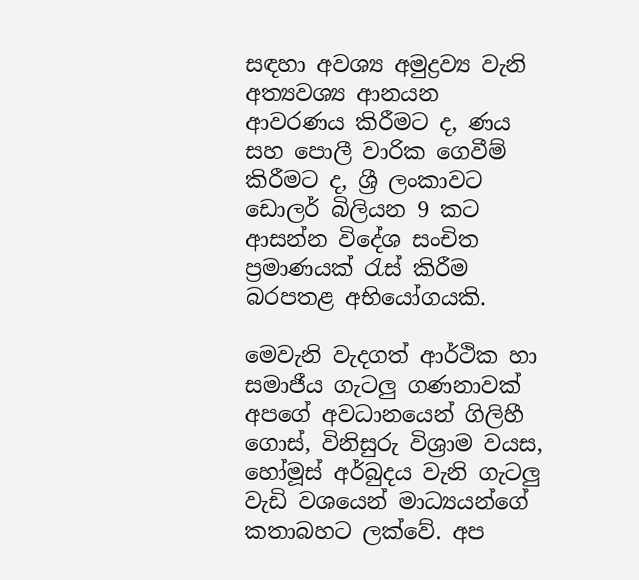සඳහා අවශ්‍ය අමුද්‍රව්‍ය වැනි අත්‍යවශ්‍ය ආනයන ආවරණය කිරීමට ද, ණය සහ පොලී වාරික ගෙවීම් කිරීමට ද, ශ්‍රී ලංකාවට ඩොලර් බිලියන 9 කට ආසන්න විදේශ සංචිත ප්‍රමාණයක් රැස් කිරීම බරපතළ අභියෝගයකි.

මෙවැනි වැදගත් ආර්ථික හා සමාජීය ගැටලු‍ ගණනාවක් අපගේ අවධානයෙන් ගිලිහී ගොස්, විනිසුරු විශ්‍රාම වයස, හෝමූස් අර්බුදය වැනි ගැටලු‍ වැඩි වශයෙන් මාධ්‍යයන්ගේ කතාබහට ලක්වේ. අප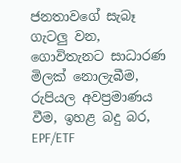ජනතාවගේ සැබෑ ගැටලු‍ වන, ගොවිතැනට සාධාරණ මිලක් නොලැබීම, රුපියල අවප්‍රමාණය වීම, ඉහළ බදු බර, EPF/ETF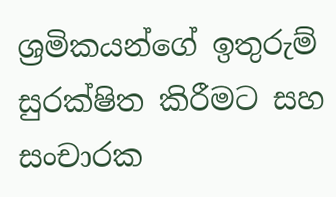ශ්‍රමිකයන්ගේ ඉතුරුම් සුරක්ෂිත කිරීමට සහ සංචාරක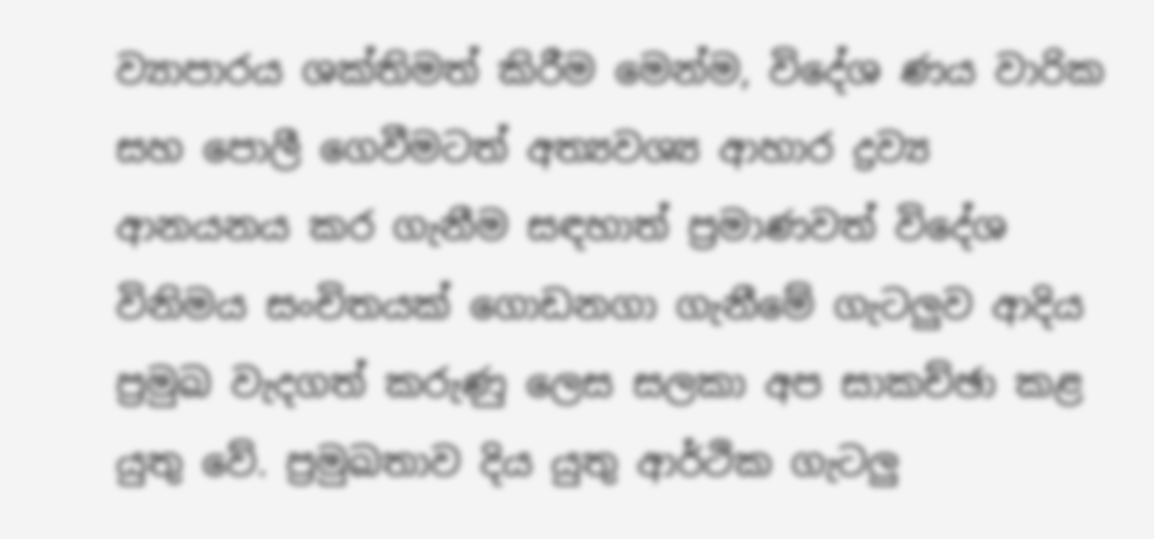ව්‍යාපාරය ශක්තිමත් කිරීම මෙන්ම, විදේශ ණය වාරික සහ පොලී ගෙවීමටත් අත්‍යවශ්‍ය ආහාර ද්‍රව්‍ය ආනයනය කර ගැනීම සඳහාත් ප්‍රමාණවත් විදේශ විනිමය සංචිතයක් ගොඩනගා ගැනීමේ ගැටලු‍ව ආදිය ප්‍රමුඛ වැදගත් කරුණු ලෙස සලකා අප සාකච්ඡා කළ යුතු වේ. ප්‍රමුඛතාව දිය යුතු ආර්ථික ගැටලු‍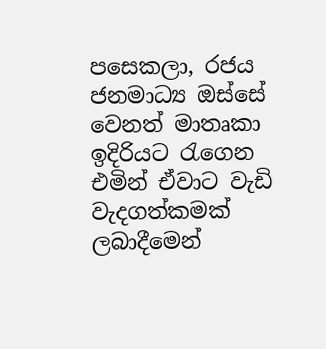පසෙකලා, රජය ජනමාධ්‍ය ඔස්සේ වෙනත් මාතෘකා ඉදිරියට රැගෙන එමින් ඒවාට වැඩි වැදගත්කමක් ලබාදීමෙන්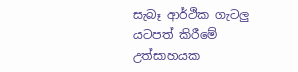සැබෑ ආර්ථික ගැටලු‍ යටපත් කිරීමේ උත්සාහයක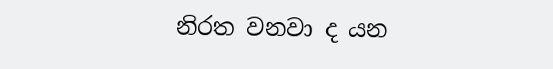නිරත වනවා ද යන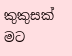කුකුසක් මට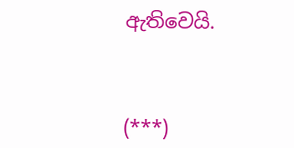ඇතිවෙයි.



(***)